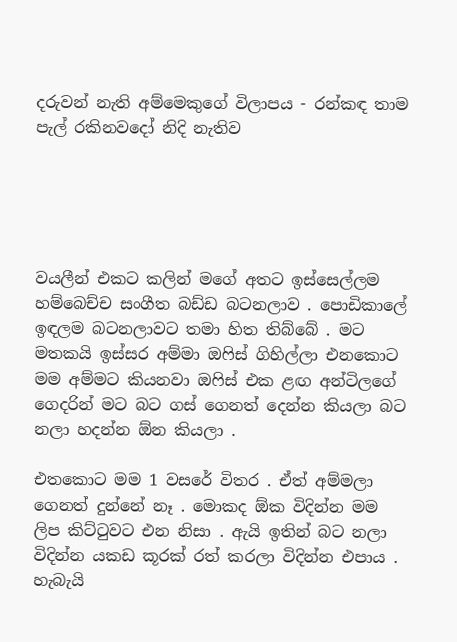දරුවන් නැති අම්මෙකුගේ විලාපය - රන්කඳ තාම පැල් රකිනවදෝ නිදි නැතිව





වයලීන් එකට කලින් මගේ අතට ඉස්සෙල්ලම හම්බෙච්ච සංගීත බඩ්ඩ බටනලාව . පොඩිකාලේ ඉඳලම බටනලාවට තමා හිත තිබ්බේ . මට මතකයි ඉස්සර අම්මා ඔෆිස් ගිහිල්ලා එනකොට මම අම්මට කියනවා ඔෆිස් එක ළඟ අන්ටිලගේ ගෙදරින් මට බට ගස් ගෙනත් දෙන්න කියලා බට නලා හදන්න ඕන කියලා .

එතකොට මම 1 වසරේ විතර . ඒත් අම්මලා ගෙනත් දුන්නේ නෑ . මොකද ඕක විදින්න මම ලිප කිට්ටුවට එන නිසා . ඇයි ඉතින් බට නලා විදින්න යකඩ කූරක් රත් කරලා විදින්න එපාය . හැබැයි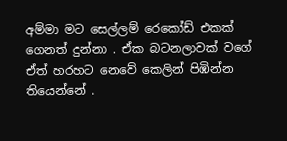අම්මා මට සෙල්ලම් රෙකෝඩ් එකක් ගෙනත් දුන්නා . ඒක බටනලාවක් වගේ ඒත් හරහට නෙවේ කෙලින් පිඹින්න තියෙන්නේ .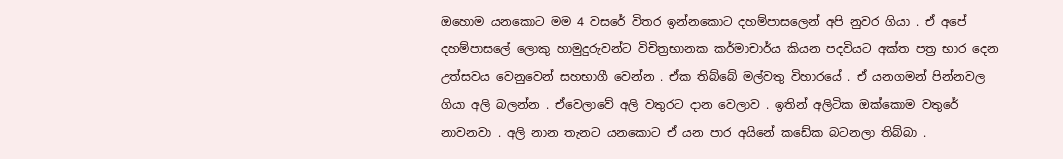ඔහොම යනකොට මම 4 වසරේ විතර ඉන්නකොට දහම්පාසලෙන් අපි නුවර ගියා . ඒ අපේ දහම්පාසලේ ලොකු හාමුදුරුවන්ට විචිත්‍රභානක කර්මාචාර්ය කියන පදවියට අක්ත පත්‍ර භාර දෙන උත්සවය වෙනුවෙන් සහභාගී වෙන්න . ඒක තිබ්බේ මල්වතු විහාරයේ . ඒ යනගමන් පින්නවල ගියා අලි බලන්න . ඒවෙලාවේ අලි වතුරට දාන වෙලාව . ඉතින් අලිටික ඔක්කොම වතුරේ නාවනවා . අලි නාන තැනට යනකොට ඒ යන පාර අයිනේ කඩේක බටනලා තිබ්බා .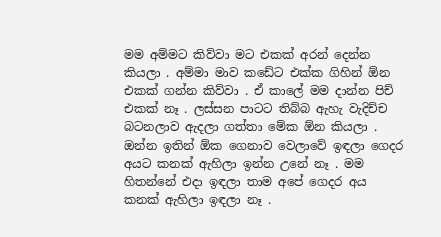මම අම්මට කිව්වා මට එකක් අරන් දෙන්න කියලා . අම්මා මාව කඩේට එක්ක ගිහින් ඕන එකක් ගන්න කිව්වා . ඒ කාලේ මම දාන්න පිච් එකක් නෑ . ලස්සන පාටට තිබ්බ ඇහැ වැදිච්ච බටනලාව ඇදලා ගත්තා මේක ඕන කියලා . ඔන්න ඉතින් ඕක ගෙනාව වෙලාවේ ඉඳලා ගෙදර අයට කනක් ඇහිලා ඉන්න උනේ නෑ . මම හිතන්නේ එදා ඉඳලා තාම අපේ ගෙදර අය කනක් ඇහිලා ඉඳලා නෑ .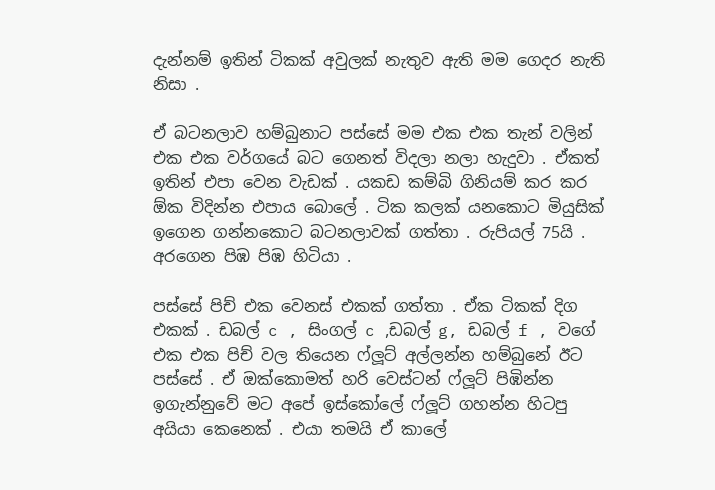දැන්නම් ඉතින් ටිකක් අවුලක් නැතුව ඇති මම ගෙදර නැති නිසා .

ඒ බටනලාව හම්බුනාට පස්සේ මම එක එක තැන් වලින් එක එක වර්ගයේ බට ගෙනත් විදලා නලා හැදුවා . ඒකත් ඉතින් එපා වෙන වැඩක් . යකඩ කම්බි ගිනියම් කර කර ඕක විදින්න එපාය බොලේ . ටික කලක් යනකොට මියුසික් ඉගෙන ගන්නකොට බටනලාවක් ගත්තා . රුපියල් 75යි . අරගෙන පිඹ පිඹ හිටියා .

පස්සේ පිච් එක වෙනස් එකක් ගත්තා . ඒක ටිකක් දිග එකක් . ඩබල් c , සිංගල් c ,ඩබල් g, ඩබල් f , වගේ එක එක පිච් වල තියෙන ෆ්ලූට් අල්ලන්න හම්බුනේ ඊට පස්සේ . ඒ ඔක්කොමත් හරි වෙස්ටන් ෆ්ලූට් පිඹින්න ඉගැන්නුවේ මට අපේ ඉස්කෝලේ ෆ්ලූට් ගහන්න හිටපු අයියා කෙනෙක් . එයා තමයි ඒ කාලේ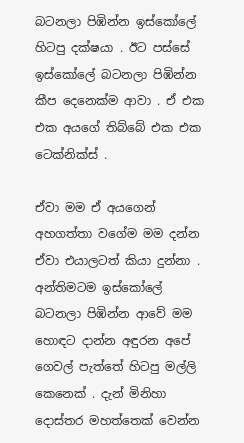බටනලා පිඹින්න ඉස්කෝලේ හිටපු දක්ෂයා . ඊට පස්සේ ඉස්කෝලේ බටනලා පිඹින්න කීප දෙනෙක්ම ආවා . ඒ එක එක අයගේ තිබ්බේ එක එක ටෙක්නික්ස් .

ඒවා මම ඒ අයගෙන් අහගත්තා වගේම මම දන්න ඒවා එයාලටත් කියා දුන්නා . අන්තිමටම ඉස්කෝලේ බටනලා පිඹින්න ආවේ මම හොඳට දාන්න අඳුරන අපේ ගෙවල් පැත්තේ හිටපු මල්ලි කෙනෙක් . දැන් මිනිහා දොස්තර මහත්තෙක් වෙන්න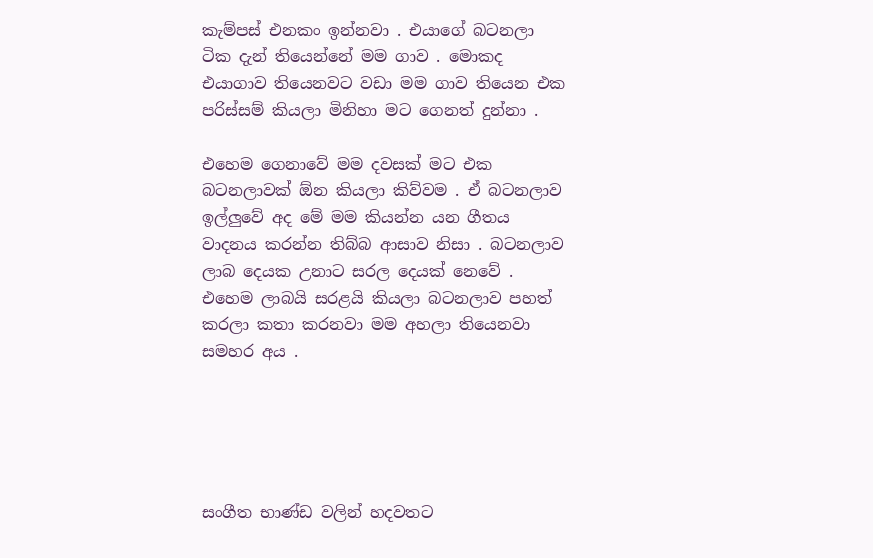කැම්පස් එනකං ඉන්නවා . එයාගේ බටනලා ටික දැන් තියෙන්නේ මම ගාව . මොකද එයාගාව තියෙනවට වඩා මම ගාව තියෙන එක පරිස්සම් කියලා මිනිහා මට ගෙනත් දුන්නා .

එහෙම ගෙනාවේ මම දවසක් මට එක බටනලාවක් ඕන කියලා කිව්වම . ඒ බටනලාව ඉල්ලුවේ අද මේ මම කියන්න යන ගීතය වාදනය කරන්න තිබ්බ ආසාව නිසා . බටනලාව ලාබ දෙයක උනාට සරල දෙයක් නෙවේ . එහෙම ලාබයි සරළයි කියලා බටනලාව පහත් කරලා කතා කරනවා මම අහලා තියෙනවා සමහර අය .





සංගීත භාණ්ඩ වලින් හදවතට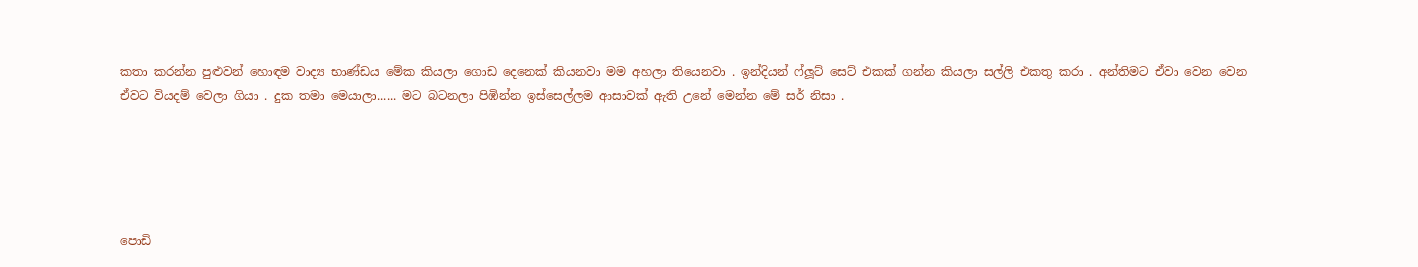කතා කරන්න පුළුවන් හොඳම වාද්‍ය භාණ්ඩය මේක කියලා ගොඩ දෙනෙක් කියනවා මම අහලා තියෙනවා . ඉන්දියන් ෆ්ලූට් සෙට් එකක් ගන්න කියලා සල්ලි එකතු කරා . අන්තිමට ඒවා වෙන වෙන ඒවට වියදම් වෙලා ගියා . දුක තමා මෙයාලා...... මට බටනලා පිඹින්න ඉස්සෙල්ලම ආසාවක් ඇති උනේ මෙන්න මේ සර් නිසා .





පොඩි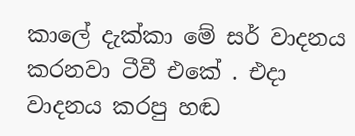කාලේ දැක්කා මේ සර් වාදනය කරනවා ටීවී එකේ . එදා වාදනය කරපු හඬ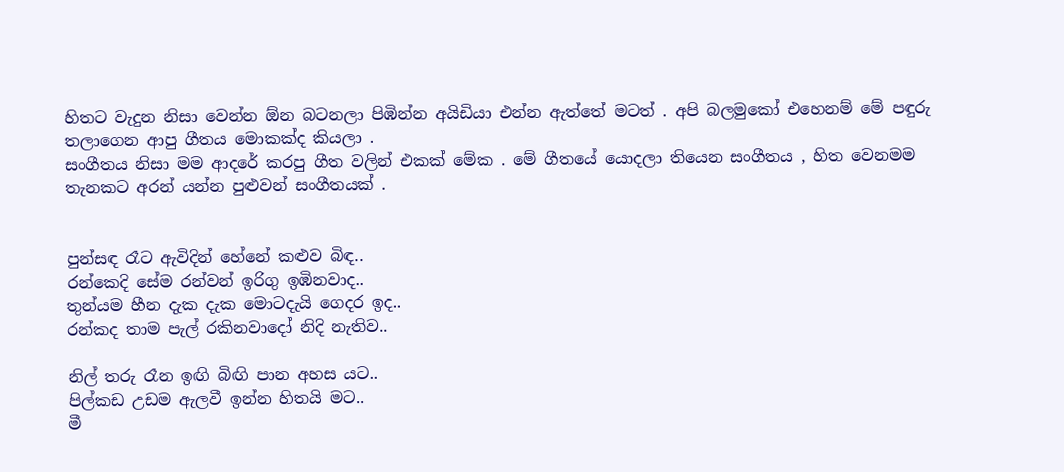හිතට වැදුන නිසා වෙන්න ඕන බටනලා පිඹින්න අයිඩියා එන්න ඇත්තේ මටත් . අපි බලමුකෝ එහෙනම් මේ පඳුරු තලාගෙන ආපු ගීතය මොකක්ද කියලා .
සංගීතය නිසා මම ආදරේ කරපු ගීත වලින් එකක් මේක . මේ ගීතයේ යොදලා තියෙන සංගීතය , හිත වෙනමම තැනකට අරන් යන්න පුළුවන් සංගීතයක් .


පුන්සඳ රෑට ඇවිදින් හේනේ කළුව බිඳ..
රන්කෙදි සේම රන්වන් ඉරිගු ඉඹිනවාද..
තුන්යම හීන දැක දැක මොටදැයි ගෙදර ඉද..
රන්කද තාම පැල් රකිනවාදෝ නිදි නැතිව..

නිල් තරු රෑන ඉඟි බිඟි පාන අහස යට..
පිල්කඩ උඩම ඇලවී ඉන්න හිතයි මට..
මී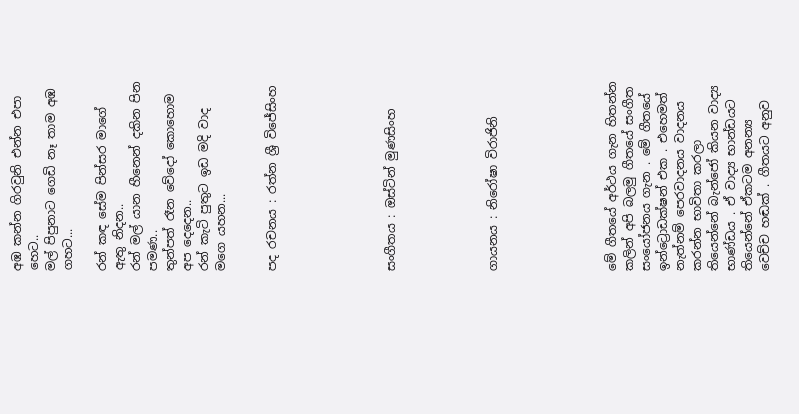අඹ කන්න ගිරවුනි එන්න එපා හෙට..
මල් පිපුනාට ගෙඩි නෑ තාම අඹ ගහට...

රන් කඳ සේම පින්සර මාගේ ඇතු නිදන..
රන් මල් යාන හීනෙන් දකින පින පමණ..
තුන්පත් රෑන වේදෝ කොහොම අප දෙදෙන..
රන් කැටි පුතුට ඉඩ මදි වාද මගෙ යහන...


පද රචනය : රත්න ශ්‍රී විජේසිංහ






සංගීතය : ඔස්ටින් මුණසිංහ





ගායනය : නිරෝෂා විරාජිනි






මේ ගීතයේ අර්ථය ගැන හිතන්න කලින් අපි බලමු ගීතයේ සංගීත සංයෝජනය ගැන . මේ ගීතයේ ඉන්ට්‍රොඩක්ෂන් එක . එහෙමත් නැත්නම් පෙරවාදනය වාදනය කරන්න භාවිතා කරලා තියෙන්නේ බැන්ජෝ කියන වාද්‍ය භාණ්ඩය . ඒ වාද්‍ය භාන්ඩයට තියෙන්නේ ඒකටම අනන්‍ය වෙච්ච හඬක් . ගීතයට අනුව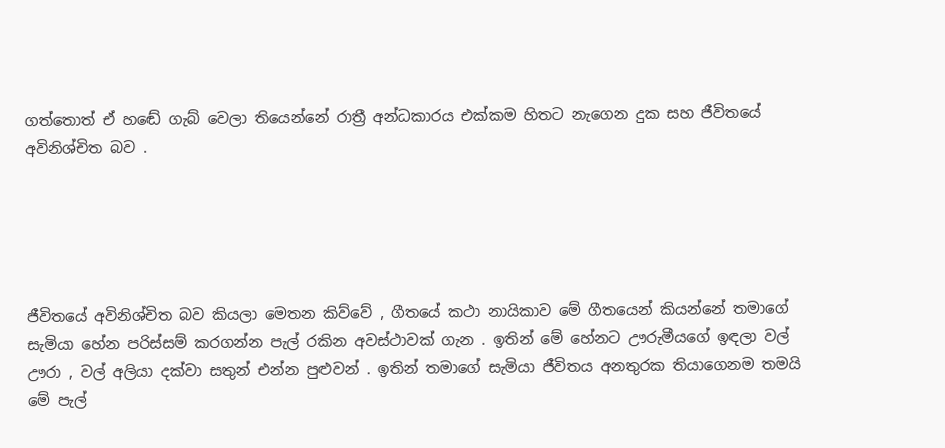ගත්තොත් ඒ හඬේ ගැබ් වෙලා තියෙන්නේ රාත්‍රී අන්ධකාරය එක්කම හිතට නැගෙන දුක සහ ජීවිතයේ අවිනිශ්චිත බව .





ජීවිතයේ අවිනිශ්චිත බව කියලා මෙතන කිව්වේ , ගීතයේ කථා නායිකාව මේ ගීතයෙන් කියන්නේ තමාගේ සැමියා හේන පරිස්සම් කරගන්න පැල් රකින අවස්ථාවක් ගැන . ඉතින් මේ හේනට ඌරුමීයගේ ඉඳලා වල් ඌරා , වල් අලියා දක්වා සතුන් එන්න පුළුවන් . ඉතින් තමාගේ සැමියා ජීවිතය අනතුරක තියාගෙනම තමයි මේ පැල්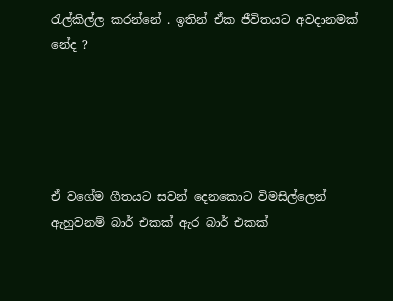රැල්කිල්ල කරන්නේ . ඉතින් ඒක ජීවිතයට අවදානමක් නේද ?





ඒ වගේම ගීතයට සවන් දෙනකොට විමසිල්ලෙන් ඇහුවනම් බාර් එකක් ඇර බාර් එකක්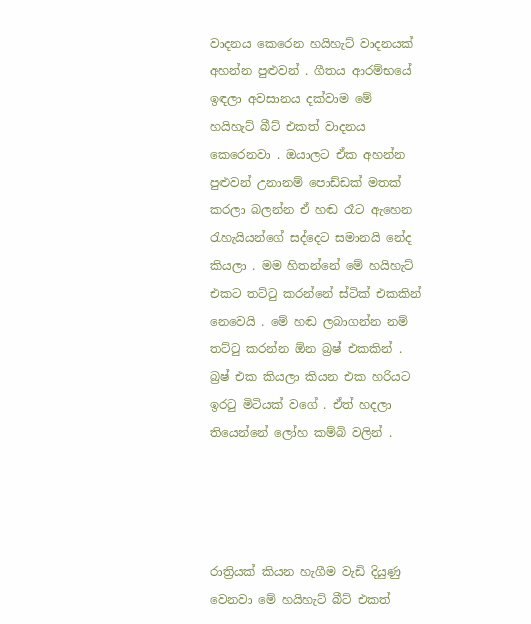වාදනය කෙරෙන හයිහැට් වාදනයක් අහන්න පුළුවන් . ගීතය ආරම්භයේ ඉඳලා අවසානය දක්වාම මේ හයිහැට් බීට් එකත් වාදනය කෙරෙනවා . ඔයාලට ඒක අහන්න පුළුවන් උනානම් පොඩ්ඩක් මතක් කරලා බලන්න ඒ හඬ රෑට ඇහෙන රැහැයියන්ගේ සද්දෙට සමානයි නේද කියලා . මම හිතන්නේ මේ හයිහැට් එකට තට්ටු කරන්නේ ස්ටික් එකකින් නෙවෙයි . මේ හඬ ලබාගන්න නම් තට්ටු කරන්න ඕන බ්‍රෂ් එකකින් . බ්‍රෂ් එක කියලා කියන එක හරියට ඉරටු මිටියක් වගේ . ඒත් හදලා තියෙන්නේ ලෝහ කම්බි වලින් .




රාත්‍රියක් කියන හැගීම වැඩි දියුණු වෙනවා මේ හයිහැට් බීට් එකත්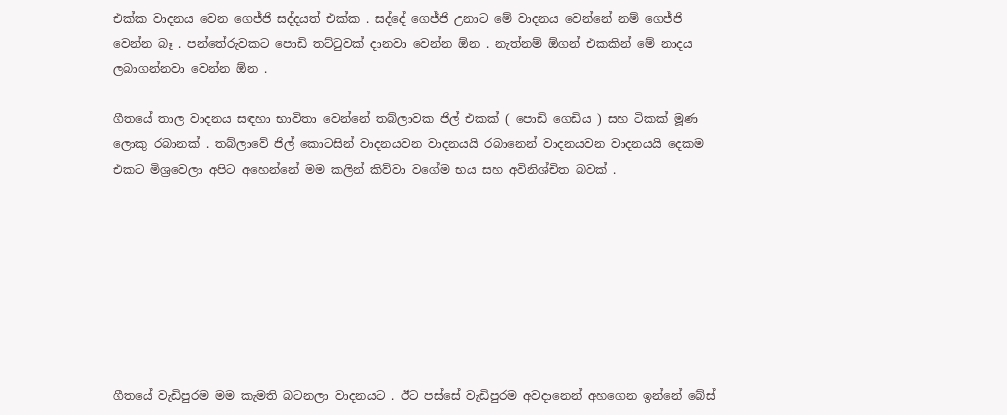එක්ක වාදනය වෙන ගෙජ්ජි සද්දයත් එක්ක . සද්දේ ගෙජ්ජි උනාට මේ වාදනය වෙන්නේ නම් ගෙජ්ජි වෙන්න බෑ . පන්තේරුවකට පොඩි තට්ටුවක් දානවා වෙන්න ඕන . නැත්නම් ඕගන් එකකින් මේ නාදය ලබාගන්නවා වෙන්න ඕන .

ගීතයේ තාල වාදනය සඳහා භාවිතා වෙන්නේ තබ්ලාවක ජිල් එකක් ( පොඩි ගෙඩිය ) සහ ටිකක් මූණ ලොකු රබානක් . තබ්ලාවේ ජිල් කොටසින් වාදනයවන වාදනයයි රබානෙන් වාදනයවන වාදනයයි දෙකම එකට මිශ්‍රවෙලා අපිට අහෙන්නේ මම කලින් කිව්වා වගේම භය සහ අවිනිශ්චිත බවක් .








ගීතයේ වැඩිපුරම මම කැමති බටනලා වාදනයට . ඊට පස්සේ වැඩිපුරම අවදානෙන් අහගෙන ඉන්නේ බේස්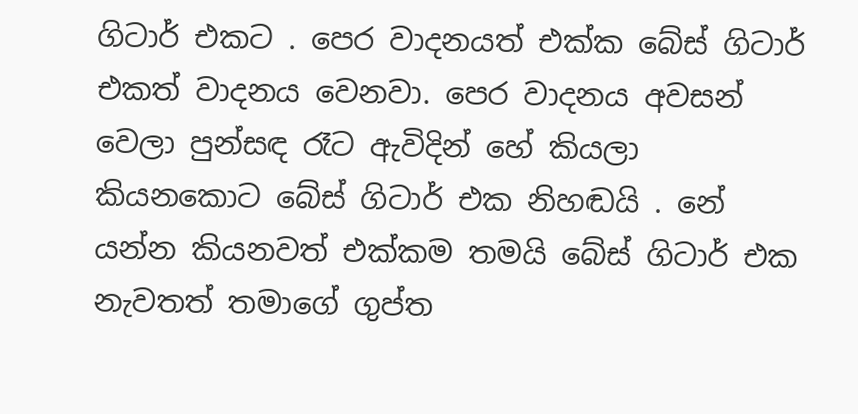ගිටාර් එකට . පෙර වාදනයත් එක්ක බේස් ගිටාර් එකත් වාදනය වෙනවා. පෙර වාදනය අවසන් වෙලා පුන්සඳ රෑට ඇවිදින් හේ කියලා කියනකොට බේස් ගිටාර් එක නිහඬයි . නේ යන්න කියනවත් එක්කම තමයි බේස් ගිටාර් එක නැවතත් තමාගේ ගුප්ත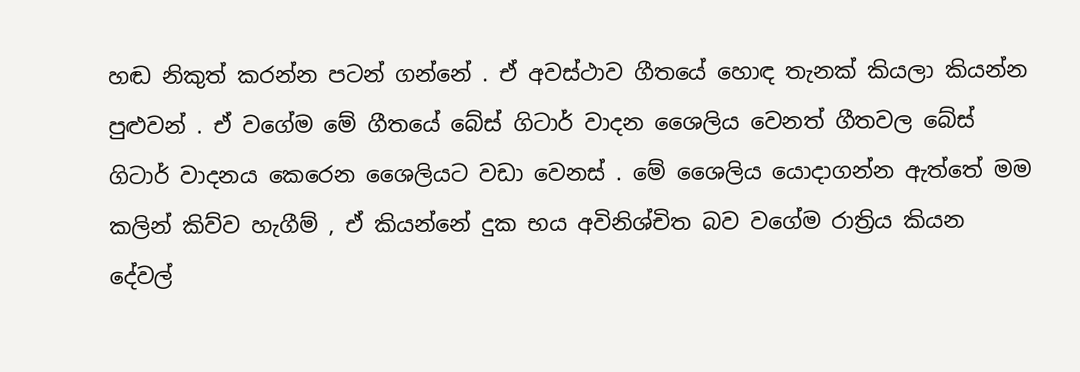හඬ නිකුත් කරන්න පටන් ගන්නේ . ඒ අවස්ථාව ගීතයේ හොඳ තැනක් කියලා කියන්න පුළුවන් . ඒ වගේම මේ ගීතයේ බේස් ගිටාර් වාදන ශෛලිය වෙනත් ගීතවල බේස් ගිටාර් වාදනය කෙරෙන ශෛලියට වඩා වෙනස් . මේ ශෛලිය යොදාගන්න ඇත්තේ මම කලින් කිව්ව හැගීම් , ඒ කියන්නේ දුක භය අවිනිශ්චිත බව වගේම රාත්‍රිය කියන දේවල්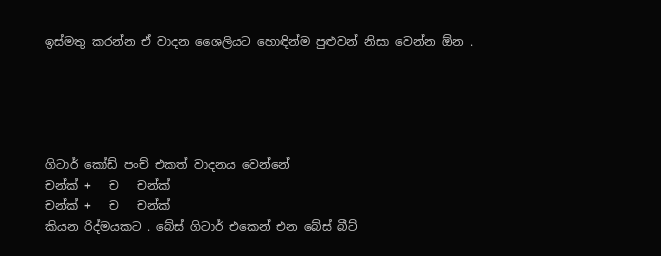ඉස්මතු කරන්න ඒ වාදන ශෛලියට හොඳින්ම පුළුවන් නිසා වෙන්න ඕන .





ගිටාර් කෝඩ් පංච් එකත් වාදනය වෙන්නේ
චන්ක් +   ච   චන්ක්
චන්ක් +   ච   චන්ක්
කියන රිද්මයකට . බේස් ගිටාර් එකෙන් එන බේස් බීට්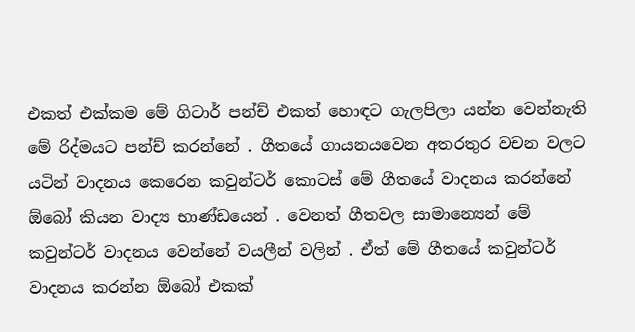එකත් එක්කම මේ ගිටාර් පන්ච් එකත් හොඳට ගැලපිලා යන්න වෙන්නැති මේ රිද්මයට පන්ච් කරන්නේ . ගීතයේ ගායනයවෙන අතරතුර වචන වලට යටින් වාදනය කෙරෙන කවුන්ටර් කොටස් මේ ගීතයේ වාදනය කරන්නේ ඕබෝ කියන වාද්‍ය භාණ්ඩයෙන් . වෙනත් ගීතවල සාමාන්‍යෙන් මේ කවුන්ටර් වාදනය වෙන්නේ වයලීන් වලින් . ඒත් මේ ගීතයේ කවුන්ටර් වාදනය කරන්න ඕබෝ එකක්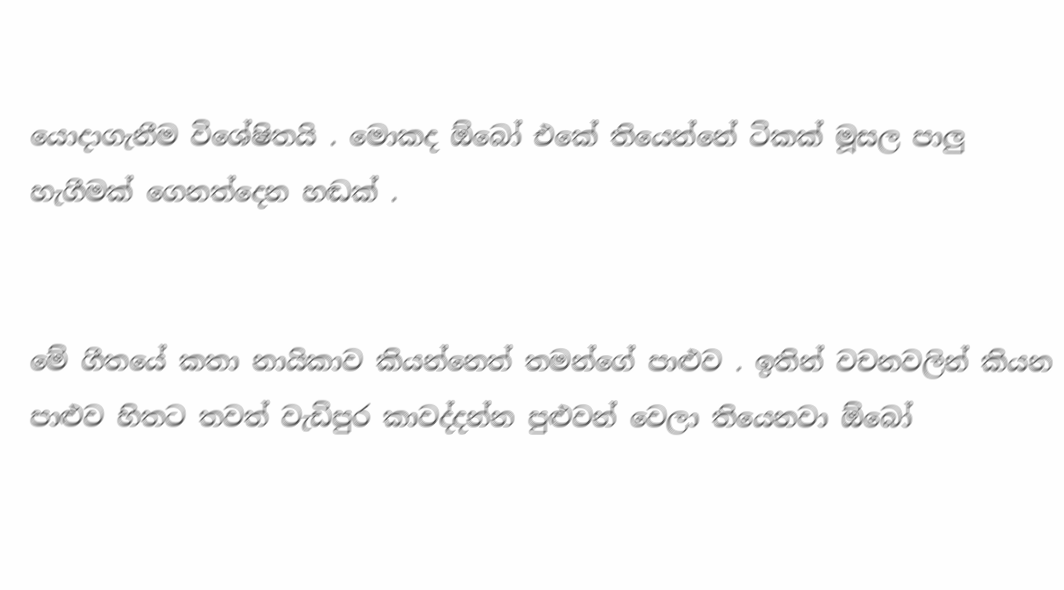යොදාගැනීම විශේෂිතයි . මොකද ඕබෝ එකේ තියෙන්නේ ටිකක් මූසල පාලු හැගීමක් ගෙනත්දෙන හඬක් .


මේ ගීතයේ කතා නායිකාව කියන්නෙත් තමන්ගේ පාළුව . ඉතින් වචනවලින් කියන පාළුව හිතට තවත් වැඩිපුර කාවද්දන්න පුළුවන් වෙලා තියෙනවා ඕබෝ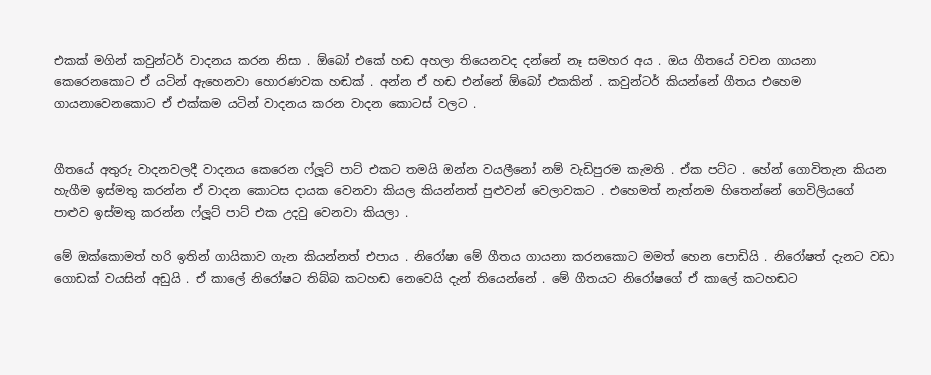එකක් මගින් කවුන්ටර් වාදනය කරන නිසා . ඕබෝ එකේ හඬ අහලා තියෙනවද දන්නේ නෑ සමහර අය . ඔය ගීතයේ වචන ගායනා කෙරෙනකොට ඒ යටින් ඇහෙනවා හොරණවක හඬක් . අන්න ඒ හඬ එන්නේ ඕබෝ එකකින් . කවුන්ටර් කියන්නේ ගීතය එහෙම ගායනාවෙනකොට ඒ එක්කම යටින් වාදනය කරන වාදන කොටස් වලට .


ගීතයේ අතුරු වාදනවලදී වාදනය කෙරෙන ෆ්ලූට් පාට් එකට තමයි ඔන්න වයලීනෝ නම් වැඩිපුරම කැමති . ඒක පට්ට . හේන් ගොවිතැන කියන හැගීම ඉස්මතු කරන්න ඒ වාදන කොටස දායක වෙනවා කියල කියන්නත් පුළුවන් වෙලාවකට . එහෙමත් නැත්නම හිතෙන්නේ ගෙවිලියගේ පාළුව ඉස්මතු කරන්න ෆ්ලූට් පාට් එක උදවු වෙනවා කියලා .

මේ ඔක්කොමත් හරි ඉතින් ගායිකාව ගැන කියන්නත් එපාය . නිරෝෂා මේ ගීතය ගායනා කරනකොට මමත් හෙන පොඩියි . නිරෝෂත් දැනට වඩා ගොඩක් වයසින් අඩුයි . ඒ කාලේ නිරෝෂට තිබ්බ කටහඬ නෙවෙයි දැන් තියෙන්නේ . මේ ගීතයට නිරෝෂගේ ඒ කාලේ කටහඬට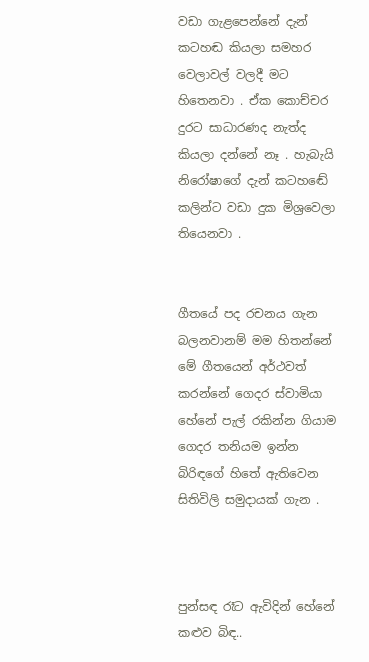වඩා ගැළපෙන්නේ දැන් කටහඬ කියලා සමහර වෙලාවල් වලදී මට හිතෙනවා . ඒක කොච්චර දුරට සාධාරණද නැත්ද කියලා දන්නේ නෑ . හැබැයි නිරෝෂාගේ දැන් කටහඬේ කලින්ට වඩා දුක මිශ්‍රවෙලා තියෙනවා .


ගීතයේ පද රචනය ගැන බලනවානම් මම හිතන්නේ මේ ගීතයෙන් අර්ථවත් කරන්නේ ගෙදර ස්වාමියා හේනේ පැල් රකින්න ගියාම ගෙදර තනියම ඉන්න බිරිඳගේ හිතේ ඇතිවෙන සිතිවිලි සමුදායක් ගැන .



පුන්සඳ රෑට ඇවිදින් හේනේ කළුව බිඳ..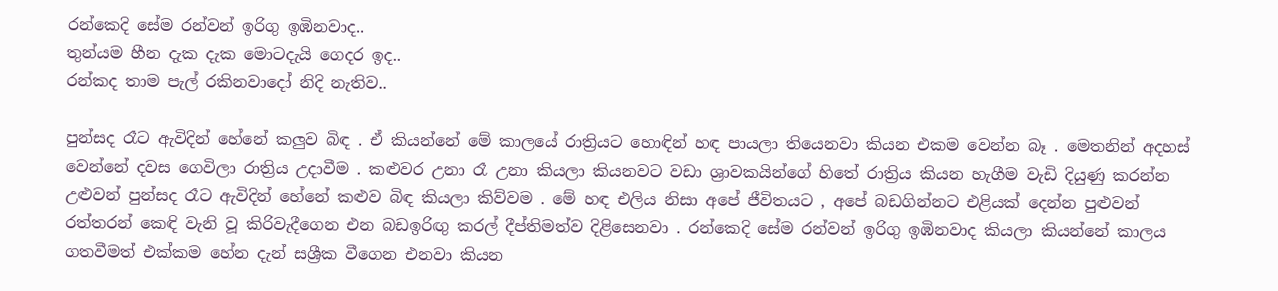රන්කෙදි සේම රන්වන් ඉරිගු ඉඹිනවාද..
තුන්යම හීන දැක දැක මොටදැයි ගෙදර ඉද..
රන්කද තාම පැල් රකිනවාදෝ නිදි නැතිව..

පුන්සද රෑට ඇවිදින් හේනේ කලුව බිඳ . ඒ කියන්නේ මේ කාලයේ රාත්‍රියට හොඳින් හඳ පායලා තියෙනවා කියන එකම වෙන්න බෑ . මෙතනින් අදහස් වෙන්නේ දවස ගෙවිලා රාත්‍රිය උදාවීම . කළුවර උනා රෑ උනා කියලා කියනවට වඩා ශ්‍රාවකයින්ගේ හිතේ රාත්‍රිය කියන හැගීම වැඩි දියුණු කරන්න උළුවන් පුන්සද රෑට ඇවිදින් හේනේ කළුව බිඳ කියලා කිව්වම . මේ හඳ එලිය නිසා අපේ ජීවිතයට , අපේ බඩගින්නට එළියක් දෙන්න පුළුවන් රත්තරන් කෙඳි වැනි වූ කිරිවැදීගෙන එන බඩඉරිඟු කරල් දීප්තිමත්ව දිළිසෙනවා . රන්කෙදි සේම රන්වන් ඉරිගු ඉඹිනවාද කියලා කියන්නේ කාලය ගතවීමත් එක්කම හේන දැන් සශ්‍රීක වීගෙන එනවා කියන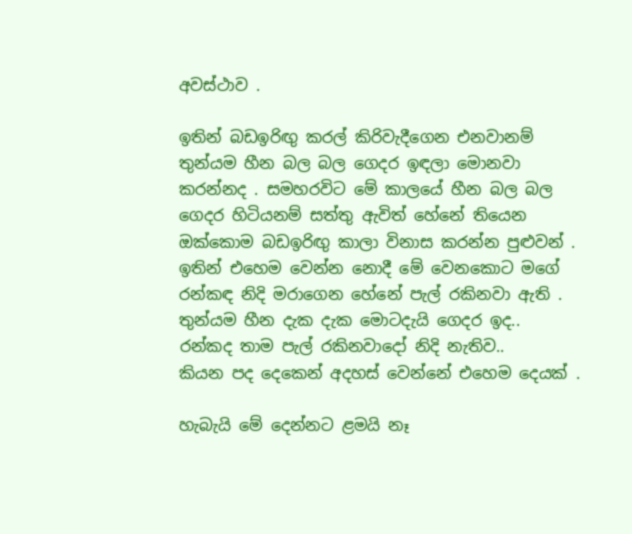අවස්ථාව .

ඉතින් බඩඉරිඟු කරල් කිරිවැදීගෙන එනවානම් තුන්යම හීන බල බල ගෙදර ඉඳලා මොනවා කරන්නද . සමහරවිට මේ කාලයේ හීන බල බල ගෙදර හිටියනම් සත්තු ඇවිත් හේනේ තියෙන ඔක්කොම බඩඉරිඟු කාලා විනාස කරන්න පුළුවන් . ඉතින් එහෙම වෙන්න නොදී මේ වෙනකොට මගේ රන්කඳ නිදි මරාගෙන හේනේ පැල් රකිනවා ඇති .
තුන්යම හීන දැක දැක මොටදැයි ගෙදර ඉද..
රන්කද තාම පැල් රකිනවාදෝ නිදි නැතිව..
කියන පද දෙකෙන් අදහස් වෙන්නේ එහෙම දෙයක් .

හැබැයි මේ දෙන්නට ළමයි නෑ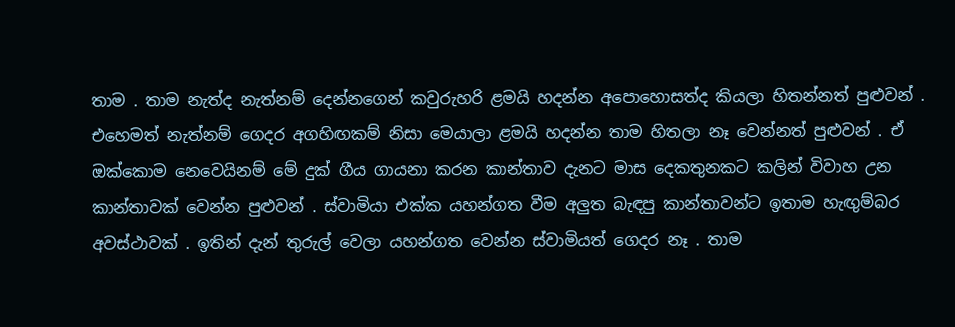තාම . තාම නැත්ද නැත්නම් දෙන්නගෙන් කවුරුහරි ළමයි හදන්න අපොහොසත්ද කියලා හිතන්නත් පුළුවන් . එහෙමත් නැත්නම් ගෙදර අගහිඟකම් නිසා මෙයාලා ළමයි හදන්න තාම හිතලා නෑ වෙන්නත් පුළුවන් . ඒ ඔක්කොම නෙවෙයිනම් මේ දුක් ගීය ගායනා කරන කාන්තාව දැනට මාස දෙකතුනකට කලින් විවාහ උන කාන්තාවක් වෙන්න පුළුවන් . ස්වාමියා එක්ක යහන්ගත වීම අලුත බැඳපු කාන්තාවන්ට ඉතාම හැඟුම්බර අවස්ථාවක් . ඉතින් දැන් තුරුල් වෙලා යහන්ගත වෙන්න ස්වාමියත් ගෙදර නෑ . තාම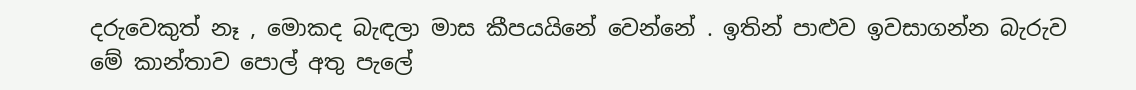දරුවෙකුත් නෑ , මොකද බැඳලා මාස කීපයයිනේ වෙන්නේ . ඉතින් පාළුව ඉවසාගන්න බැරුව මේ කාන්තාව පොල් අතු පැලේ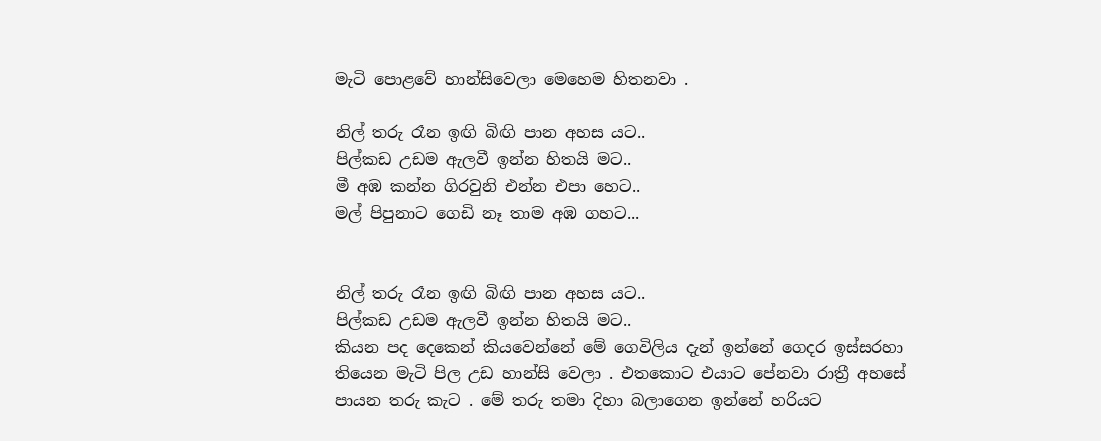මැටි පොළවේ හාන්සිවෙලා මෙහෙම හිතනවා .

නිල් තරු රෑන ඉඟි බිඟි පාන අහස යට..
පිල්කඩ උඩම ඇලවී ඉන්න හිතයි මට..
මී අඹ කන්න ගිරවුනි එන්න එපා හෙට..
මල් පිපුනාට ගෙඩි නෑ තාම අඹ ගහට...


නිල් තරු රෑන ඉඟි බිඟි පාන අහස යට..
පිල්කඩ උඩම ඇලවී ඉන්න හිතයි මට..
කියන පද දෙකෙන් කියවෙන්නේ මේ ගෙවිලිය දැන් ඉන්නේ ගෙදර ඉස්සරහා තියෙන මැටි පිල උඩ හාන්සි වෙලා . එතකොට එයාට පේනවා රාත්‍රී අහසේ පායන තරු කැට . මේ තරු තමා දිහා බලාගෙන ඉන්නේ හරියට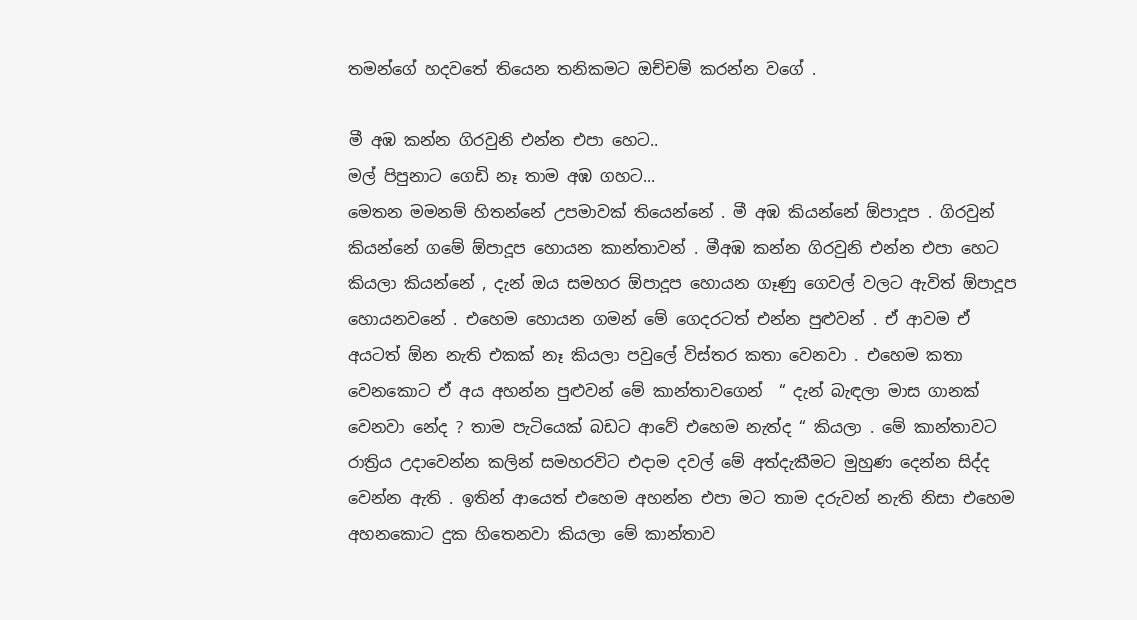තමන්ගේ හදවතේ තියෙන තනිකමට ඔච්චම් කරන්න වගේ .

මී අඹ කන්න ගිරවුනි එන්න එපා හෙට..
මල් පිපුනාට ගෙඩි නෑ තාම අඹ ගහට...
මෙතන මමනම් හිතන්නේ උපමාවක් තියෙන්නේ . මී අඹ කියන්නේ ඕපාදූප . ගිරවුන් කියන්නේ ගමේ ඕපාදූප හොයන කාන්තාවන් . මීඅඹ කන්න ගිරවුනි එන්න එපා හෙට කියලා කියන්නේ , දැන් ඔය සමහර ඕපාදූප හොයන ගෑණු ගෙවල් වලට ඇවිත් ඕපාදූප හොයනවනේ . එහෙම හොයන ගමන් මේ ගෙදරටත් එන්න පුළුවන් . ඒ ආවම ඒ අයටත් ඕන නැති එකක් නෑ කියලා පවුලේ විස්තර කතා වෙනවා . එහෙම කතා වෙනකොට ඒ අය අහන්න පුළුවන් මේ කාන්තාවගෙන්  “ දැන් බැඳලා මාස ගානක් වෙනවා නේද ? තාම පැටියෙක් බඩට ආවේ එහෙම නැත්ද “ කියලා . මේ කාන්තාවට රාත්‍රිය උදාවෙන්න කලින් සමහරවිට එදාම දවල් මේ අත්දැකීමට මුහුණ දෙන්න සිද්ද වෙන්න ඇති . ඉතින් ආයෙත් එහෙම අහන්න එපා මට තාම දරුවන් නැති නිසා එහෙම අහනකොට දුක හිතෙනවා කියලා මේ කාන්තාව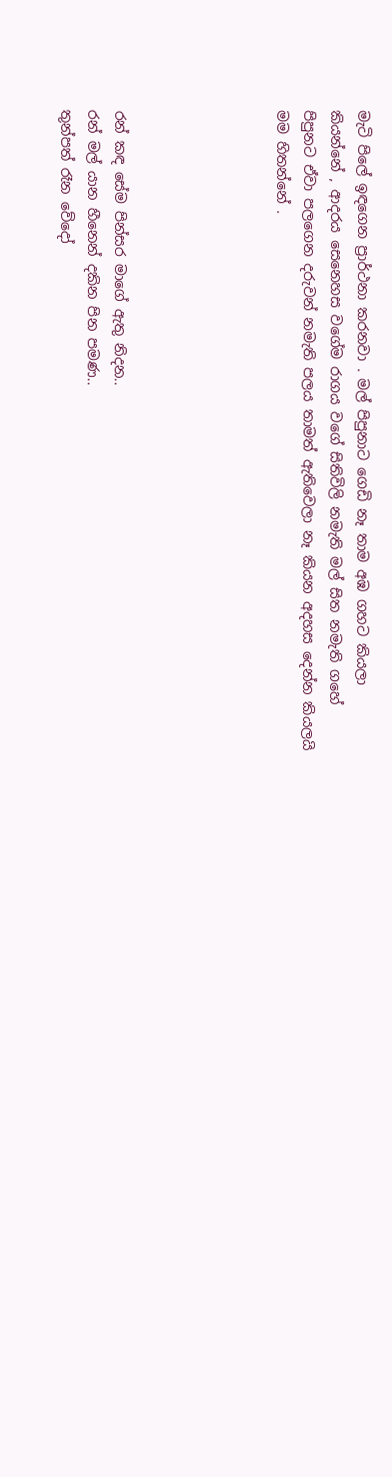මැටි පිලේ ඉඳගෙන ප්‍රාර්ථනා කරනවා . මල් පිපුනාට ගෙඩි නෑ තාම අඹ ගහට කියලා කියන්නේ , ආදරය සෙනෙහස වගේම රාගය වගේ සිතිවිලි නමැති මල් සිත නමැති ගහේ පිපුනට ඒවා පලගෙන දරුවන් නමැති පලය තාමත් ඇතිවෙලා නෑ කියන අදහස දෙන්න කියලයි මම හිතන්නේ .





රන් කඳ සේම පින්සර මාගේ ඇතු නිදන..
රන් මල් යාන හීනෙන් දකින පින පමණ..
තුන්පත් රෑන වේදෝ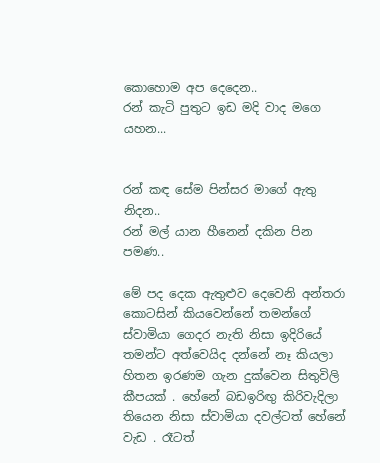කොහොම අප දෙදෙන..
රන් කැටි පුතුට ඉඩ මදි වාද මගෙ යහන...


රන් කඳ සේම පින්සර මාගේ ඇතු නිදන..
රන් මල් යාන හීනෙන් දකින පින පමණ..

මේ පද දෙක ඇතුළුව දෙවෙනි අන්තරා කොටසින් කියවෙන්නේ තමන්ගේ ස්වාමියා ගෙදර නැති නිසා ඉදිරියේ තමන්ට අත්වෙයිද දන්නේ නෑ කියලා හිතන ඉරණම ගැන දුක්වෙන සිතුවිලි කීපයක් . හේනේ බඩඉරිඟු කිරිවැදිලා තියෙන නිසා ස්වාමියා දවල්ටත් හේනේ වැඩ . රෑටත්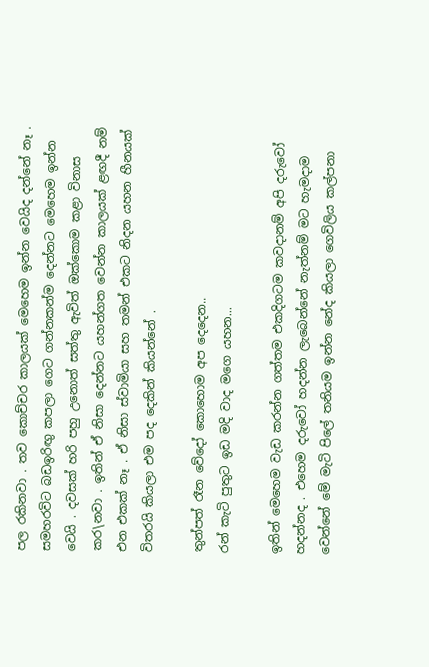පල රකිනවා . තව කොච්චර කාලයක් මෙහෙම ඉන්න වෙයිද දන්නේ නෑ . සමහරවිට බඩඉරිඟු කපලා ගෙට ගන්නකන්ම දෙන්නට මෙහෙම ඉන්න වෙයි . දවසක් හරි පහු උනොත් සත්තු ඇවිත් ඔක්කොම කළා විනාස කර\නවා . ඉතින් ඒ නිසා දෙන්නට යහන්ගත වෙන්න කාලයක් ළඟදී නම් එන එකක් නෑ . ඒ නිසා ස්වාමියා සහ තමන් එකට නිදන යහන හීනයක් විතරයි කියලා එම පද දෙකින් කියන්නේ .

තුන්පත් රෑන වේදෝ කොහොම අප දෙදෙන..
රන් කැටි පුතුට ඉඩ මදි වාද මගෙ යහන...

ඉතින් මෙහෙම වැඩ කරන්න ගත්තම එකදිගටම කවදානම් අපි දරුවෝ හදන්නද . එහෙම දරුවෝ හදන්න ලැබෙන්නේ නැත්නම් මට හැමදාම වෙන්නේ මේ මැටි පිලේ තනියම ඉන්න නේද කියලා ගෙවිලිය කල්පනා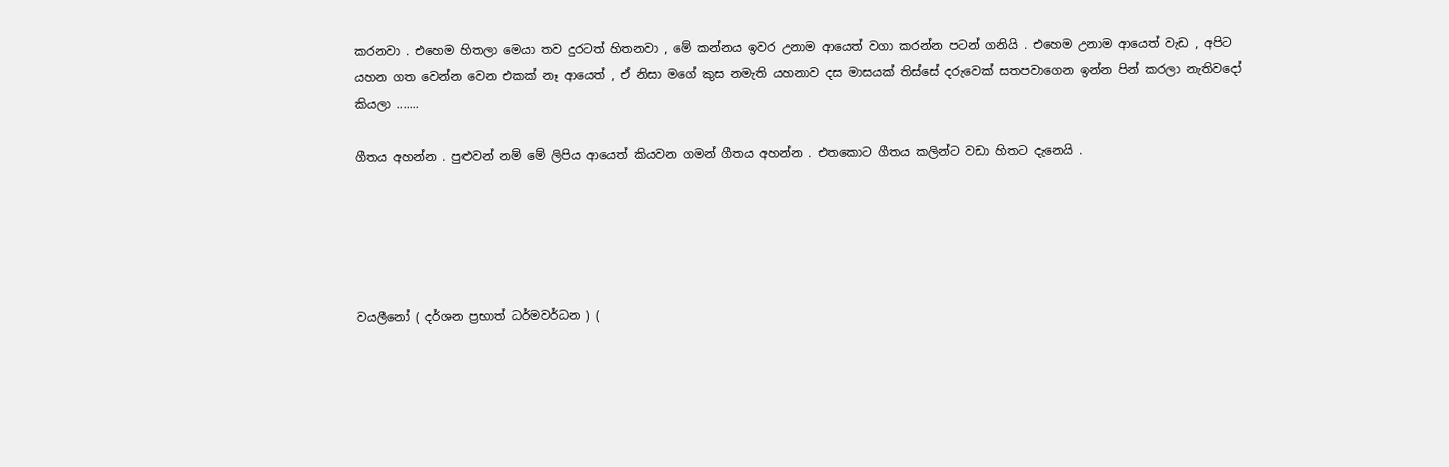කරනවා . එහෙම හිතලා මෙයා තව දුරටත් හිතනවා , මේ කන්නය ඉවර උනාම ආයෙත් වගා කරන්න පටන් ගනියි . එහෙම උනාම ආයෙත් වැඩ , අපිට යහන ගත වෙන්න වෙන එකක් නෑ ආයෙත් , ඒ නිසා මගේ කුස නමැති යහනාව දස මාසයක් තිස්සේ දරුවෙක් සතපවාගෙන ඉන්න පින් කරලා නැතිවදෝ කියලා .......

ගීතය අහන්න . පුළුවන් නම් මේ ලිපිය ආයෙත් කියවන ගමන් ගීතය අහන්න . එතකොට ගීතය කලින්ට වඩා හිතට දැනෙයි .





වයලීනෝ ( දර්ශන ප්‍රභාත් ධර්මවර්ධන ) (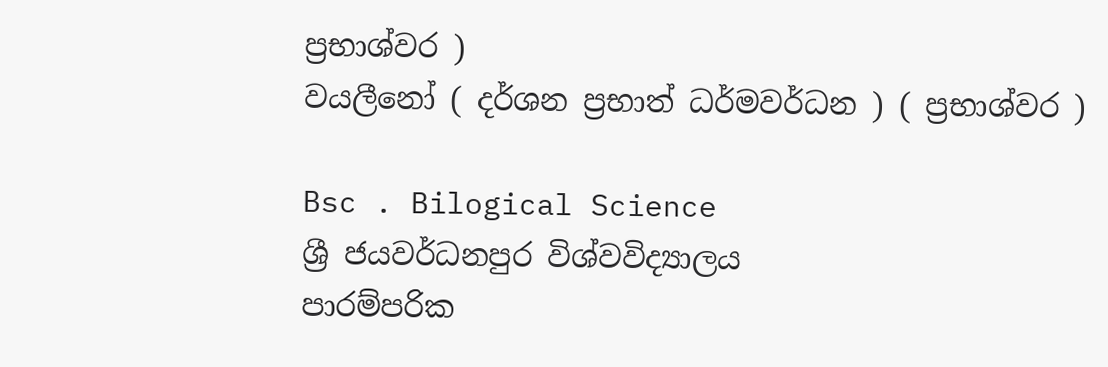ප්‍රභාශ්වර )
වයලීනෝ ( දර්ශන ප්‍රභාත් ධර්මවර්ධන ) ( ප්‍රභාශ්වර )

Bsc . Bilogical Science
ශ්‍රී ජයවර්ධනපුර විශ්වවිද්‍යාලය
පාරම්පරික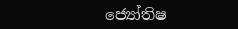ජ්‍යෝතිෂ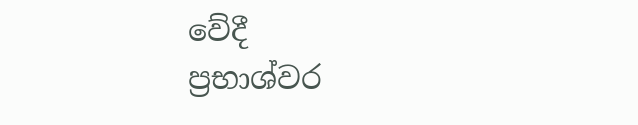වේදී
ප්‍රභාශ්වර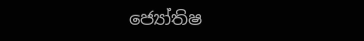ජ්‍යෝතිෂ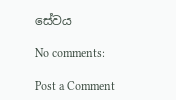සේවය

No comments:

Post a Comment